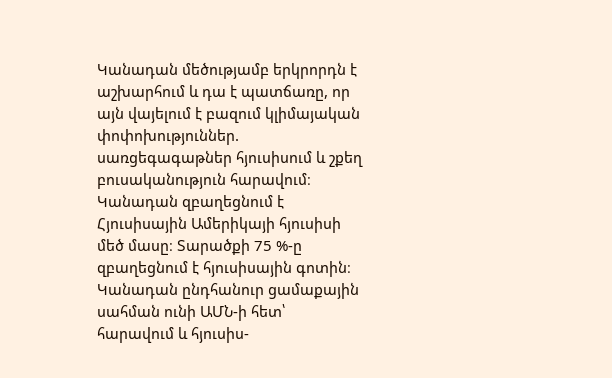Կանադան մեծությամբ երկրորդն է աշխարհում և դա է պատճառը, որ այն վայելում է բազում կլիմայական փոփոխություններ. սառցեգագաթներ հյուսիսում և շքեղ բուսականություն հարավում։ Կանադան զբաղեցնում է Հյուսիսային Ամերիկայի հյուսիսի մեծ մասը։ Տարածքի 75 %-ը զբաղեցնում է հյուսիսային գոտին։ Կանադան ընդհանուր ցամաքային սահման ունի ԱՄՆ-ի հետ՝ հարավում և հյուսիս-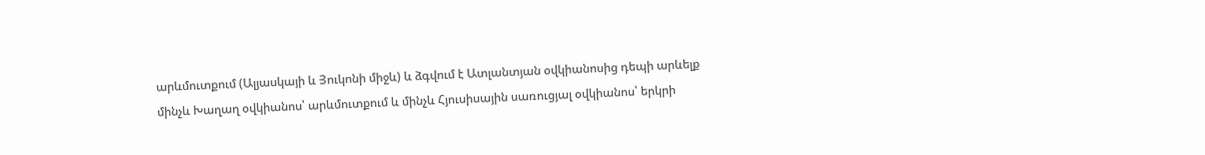արևմուտքում (Ալյասկայի և Յուկոնի միջև) և ձգվում է Ատլանտյան օվկիանոսից դեպի արևելք մինչև Խաղաղ օվկիանոս՝ արևմուտքում և մինչև Հյուսիսային սառուցյալ օվկիանոս՝ երկրի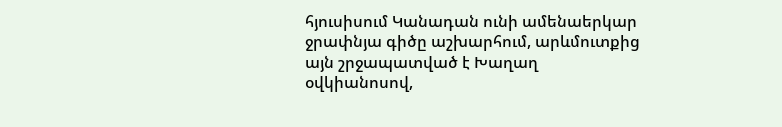հյուսիսում Կանադան ունի ամենաերկար ջրափնյա գիծը աշխարհում, արևմուտքից այն շրջապատված է Խաղաղ օվկիանոսով,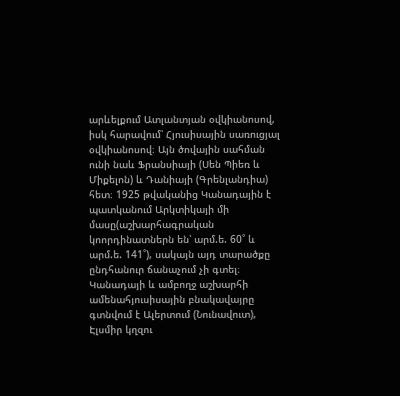արևելքում Ատլանտյան օվկիանոսով, իսկ հարավում՝ Հյուսիսային սառուցյալ օվկիանոսով։ Այն ծովային սահման ունի նաև Ֆրանսիայի (Սեն Պիեռ և Միքելոն) և Դանիայի (Գրենլանդիա) հետ։ 1925 թվականից Կանադային է պատկանում Արկտիկայի մի մասը(աշխարհագրական կոորդինատներն են՝ արմ.ե. 60˚ և արմ.ե. 141˚), սակայն այդ տարածքը ընդհանուր ճանաչում չի գտել։ Կանադայի և ամբողջ աշխարհի ամենահյուսիսային բնակավայրը գտնվում է Ալերտում (Նունավուտ), Էլսմիր կղզու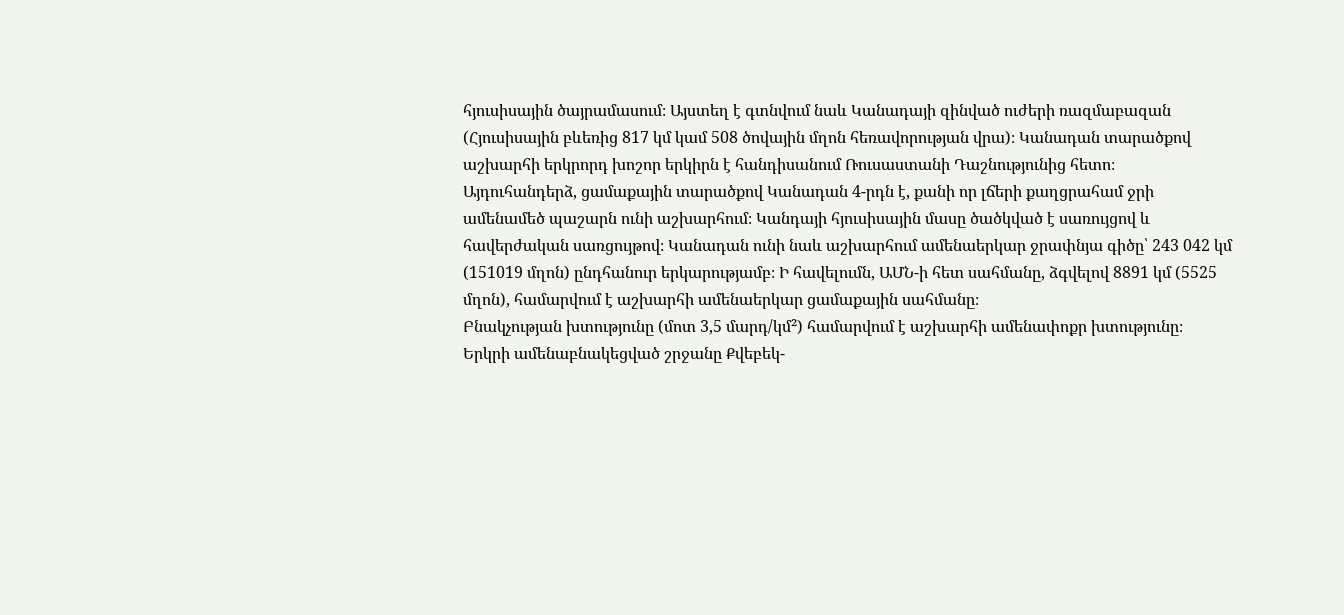հյուսիսային ծայրամասում։ Այստեղ է գտնվում նաև Կանադայի զինված ուժերի ռազմաբազան (Հյուսիսային բևեռից 817 կմ կամ 508 ծովային մղոն հեռավորության վրա)։ Կանադան տարածքով աշխարհի երկրորդ խոշոր երկիրն է հանդիսանում Ռուսաստանի Դաշնությունից հետո։ Այդուհանդերձ, ցամաքային տարածքով Կանադան 4-րդն է, քանի որ լճերի քաղցրահամ ջրի ամենամեծ պաշարն ունի աշխարհում։ Կանդայի հյուսիսային մասը ծածկված է սառույցով և հավերժական սառցույթով։ Կանադան ունի նաև աշխարհում ամենաերկար ջրափնյա գիծը՝ 243 042 կմ (151019 մղոն) ընդհանուր երկարությամբ։ Ի հավելումն, ԱՄՆ-ի հետ սահմանը, ձգվելով 8891 կմ (5525 մղոն), համարվում է աշխարհի ամենաերկար ցամաքային սահմանը։
Բնակչության խտությունը (մոտ 3,5 մարդ/կմ²) համարվում է աշխարհի ամենափոքր խտությունը։ Երկրի ամենաբնակեցված շրջանը Քվեբեկ-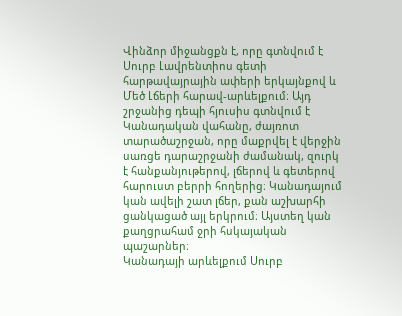Վինձոր միջանցքն է, որը գտնվում է Սուրբ Լավրենտիոս գետի հարթավայրային ափերի երկայնքով և Մեծ Լճերի հարավ-արևելքում։ Այդ շրջանից դեպի հյուսիս գտնվում է Կանադական վահանը, ժայռոտ տարածաշրջան, որը մաքրվել է վերջին սառցե դարաշրջանի ժամանակ, զուրկ է հանքանյութերով, լճերով և գետերով հարուստ բերրի հողերից։ Կանադայում կան ավելի շատ լճեր, քան աշխարհի ցանկացած այլ երկրում։ Այստեղ կան քաղցրահամ ջրի հսկայական պաշարներ։
Կանադայի արևելքում Սուրբ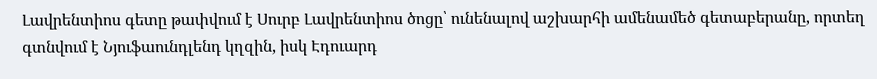Լավրենտիոս գետը թափվում է Սուրբ Լավրենտիոս ծոցը՝ ունենալով աշխարհի ամենամեծ գետաբերանը, որտեղ գտնվում է Նյուֆաունդլենդ կղզին, իսկ Էդուարդ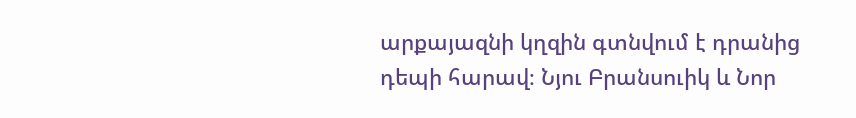արքայազնի կղզին գտնվում է դրանից դեպի հարավ։ Նյու Բրանսուիկ և Նոր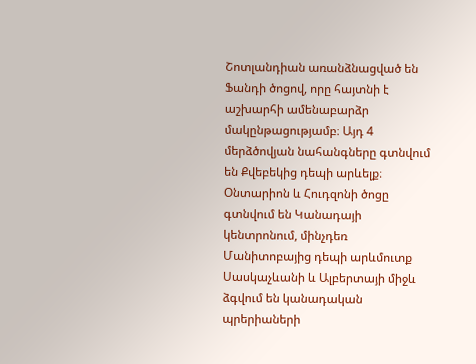Շոտլանդիան առանձնացված են Ֆանդի ծոցով, որը հայտնի է աշխարհի ամենաբարձր մակընթացությամբ։ Այդ 4 մերձծովյան նահանգները գտնվում են Քվեբեկից դեպի արևելք։ Օնտարիոն և Հուդզոնի ծոցը գտնվում են Կանադայի կենտրոնում, մինչդեռ Մանիտոբայից դեպի արևմուտք Սասկաչևանի և Ալբերտայի միջև ձգվում են կանադական պրերիաների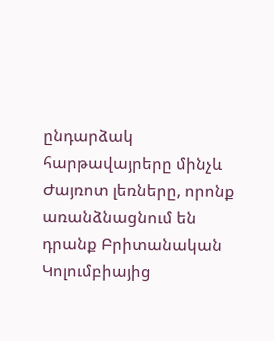ընդարձակ հարթավայրերը մինչև Ժայռոտ լեռները, որոնք առանձնացնում են դրանք Բրիտանական Կոլումբիայից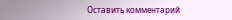Оставить комментарий